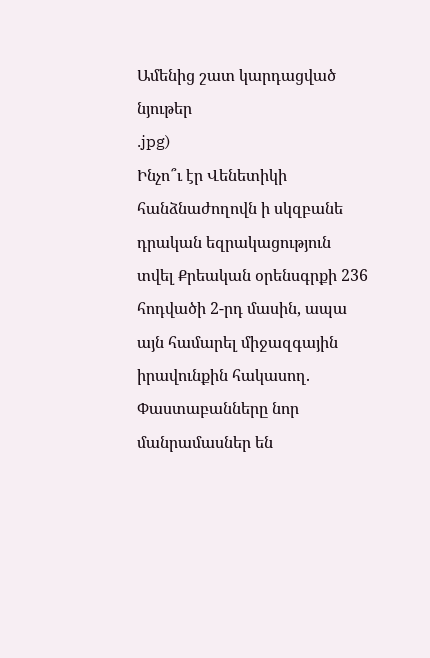Ամենից շատ կարդացված նյութեր
.jpg)
Ինչո՞ւ էր Վենետիկի հանձնաժողովն ի սկզբանե դրական եզրակացություն տվել Քրեական օրենսգրքի 236 հոդվածի 2-րդ մասին, ապա այն համարել միջազգային իրավունքին հակասող. Փաստաբանները նոր մանրամասներ են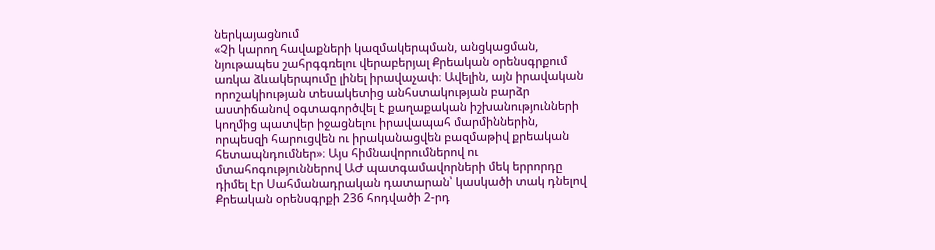ներկայացնում
«Չի կարող հավաքների կազմակերպման, անցկացման, նյութապես շահրգգռելու վերաբերյալ Քրեական օրենսգրքում առկա ձևակերպումը լինել իրավաչափ։ Ավելին, այն իրավական որոշակիության տեսակետից անհստակության բարձր աստիճանով օգտագործվել է քաղաքական իշխանությունների կողմից պատվեր իջացնելու իրավապահ մարմիններին, որպեսզի հարուցվեն ու իրականացվեն բազմաթիվ քրեական հետապնդումներ»։ Այս հիմնավորումներով ու մտահոգություններով ԱԺ պատգամավորների մեկ երրորդը դիմել էր Սահմանադրական դատարան՝ կասկածի տակ դնելով Քրեական օրենսգրքի 236 հոդվածի 2-րդ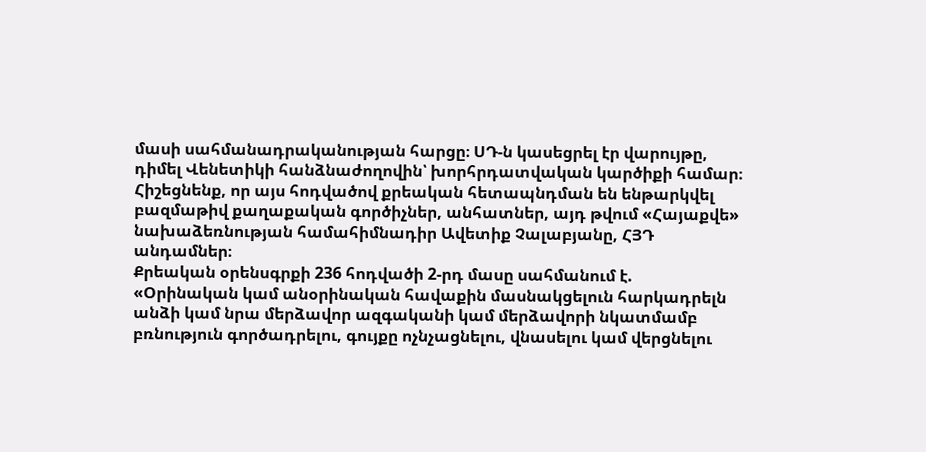մասի սահմանադրականության հարցը։ ՍԴ-ն կասեցրել էր վարույթը, դիմել Վենետիկի հանձնաժողովին՝ խորհրդատվական կարծիքի համար։
Հիշեցնենք, որ այս հոդվածով քրեական հետապնդման են ենթարկվել բազմաթիվ քաղաքական գործիչներ, անհատներ, այդ թվում «Հայաքվե» նախաձեռնության համահիմնադիր Ավետիք Չալաբյանը, ՀՅԴ անդամներ։
Քրեական օրենսգրքի 236 հոդվածի 2-րդ մասը սահմանում է.
«Օրինական կամ անօրինական հավաքին մասնակցելուն հարկադրելն անձի կամ նրա մերձավոր ազգականի կամ մերձավորի նկատմամբ բռնություն գործադրելու, գույքը ոչնչացնելու, վնասելու կամ վերցնելու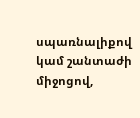սպառնալիքով կամ շանտաժի միջոցով,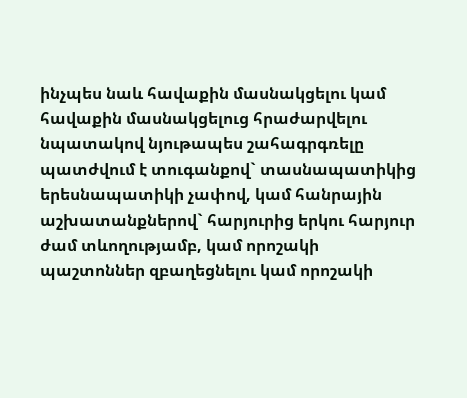ինչպես նաև հավաքին մասնակցելու կամ հավաքին մասնակցելուց հրաժարվելու նպատակով նյութապես շահագրգռելը պատժվում է տուգանքով` տասնապատիկից երեսնապատիկի չափով, կամ հանրային աշխատանքներով` հարյուրից երկու հարյուր ժամ տևողությամբ, կամ որոշակի պաշտոններ զբաղեցնելու կամ որոշակի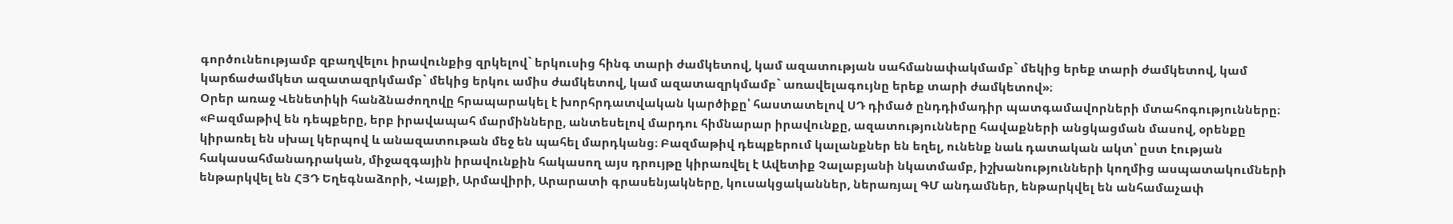գործունեությամբ զբաղվելու իրավունքից զրկելով` երկուսից հինգ տարի ժամկետով, կամ ազատության սահմանափակմամբ` մեկից երեք տարի ժամկետով, կամ կարճաժամկետ ազատազրկմամբ` մեկից երկու ամիս ժամկետով, կամ ազատազրկմամբ` առավելագույնը երեք տարի ժամկետով»։
Օրեր առաջ Վենետիկի հանձնաժողովը հրապարակել է խորհրդատվական կարծիքը՝ հաստատելով ՍԴ դիմած ընդդիմադիր պատգամավորների մտահոգությունները։
«Բազմաթիվ են դեպքերը, երբ իրավապահ մարմինները, անտեսելով մարդու հիմնարար իրավունքը, ազատությունները հավաքների անցկացման մասով, օրենքը կիրառել են սխալ կերպով և անազատութան մեջ են պահել մարդկանց։ Բազմաթիվ դեպքերում կալանքներ են եղել, ունենք նաև դատական ակտ՝ ըստ էության հակասահմանադրական, միջազգային իրավունքին հակասող այս դրույթը կիրառվել է Ավետիք Չալաբյանի նկատմամբ, իշխանությունների կողմից ասպատակումների ենթարկվել են ՀՅԴ Եղեգնաձորի, Վայքի, Արմավիրի, Արարատի գրասենյակները, կուսակցականներ, ներառյալ ԳՄ անդամներ, ենթարկվել են անհամաչափ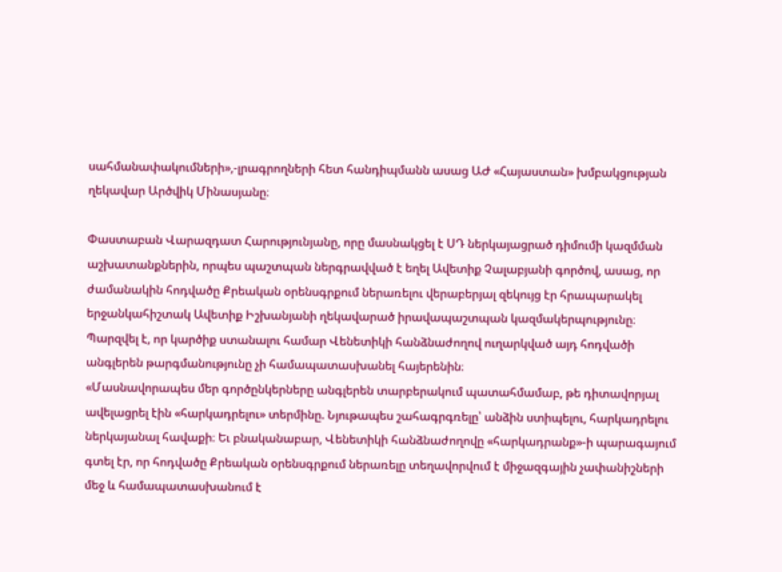սահմանափակումների»,-լրագրողների հետ հանդիպմանն ասաց ԱԺ «Հայաստան» խմբակցության ղեկավար Արծվիկ Մինասյանը։

Փաստաբան Վարազդատ Հարությունյանը, որը մասնակցել է ՍԴ ներկայացրած դիմումի կազմման աշխատանքներին, որպես պաշտպան ներգրավված է եղել Ավետիք Չալաբյանի գործով, ասաց, որ ժամանակին հոդվածը Քրեական օրենսգրքում ներառելու վերաբերյալ զեկույց էր հրապարակել երջանկահիշտակ Ավետիք Իշխանյանի ղեկավարած իրավապաշտպան կազմակերպությունը։ Պարզվել է, որ կարծիք ստանալու համար Վենետիկի հանձնաժողով ուղարկված այդ հոդվածի անգլերեն թարգմանությունը չի համապատասխանել հայերենին։
«Մասնավորապես մեր գործընկերները անգլերեն տարբերակում պատահմամաբ, թե դիտավորյալ ավելացրել էին «հարկադրելու» տերմինը. Նյութապես շահագրգռելը՝ անձին ստիպելու, հարկադրելու ներկայանալ հավաքի։ Եւ բնականաբար, Վենետիկի հանձնաժողովը «հարկադրանք»-ի պարագայում գտել էր, որ հոդվածը Քրեական օրենսգրքում ներառելը տեղավորվում է միջազգային չափանիշների մեջ և համապատասխանում է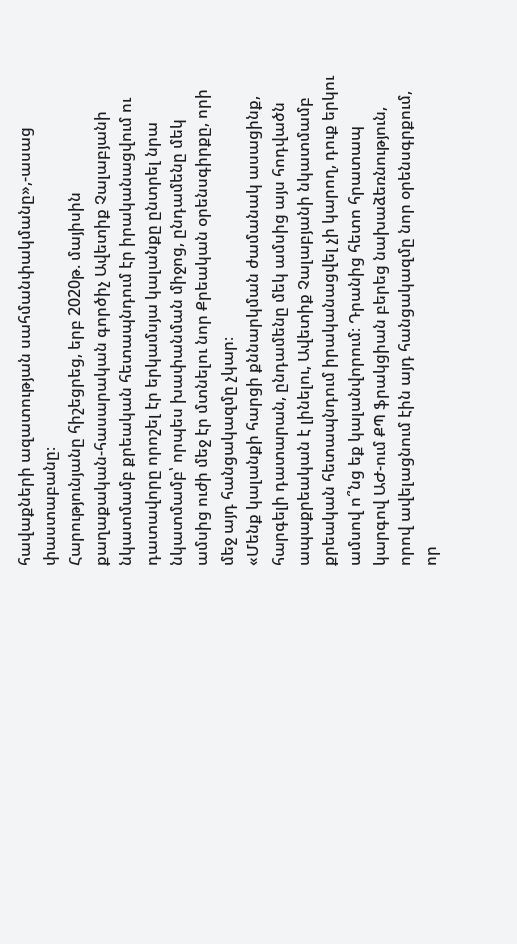հավաքների ազատության սահմանփակմանը»,-ասաց փաստաբանը։
Հարությունյանը հիշեցրեց, երբ 2020թ. մայիսին քաղաքական-հասարական գործիչ Ավետիք Չալաբյանի նկատմամբ քրեական հետապնդում էր իրականացվում ու դատավորը որոշել էր երկամսյա կալանքը ընտրել նրա նկատմամբ՝ որպես խափանման միջոց, ընդամենը մեկ ամսից ուժի մեջ էր մտնելու նոր Քրեական օրենսգիրքը, որի մեջ այդ հանցակազմը չկար։
«Մենք կալանքի հարցի քննարկման ժամանակ ասացինք, հարգելի դատարան, ընդամենը մեկ ամսից այս հոդվածն ապաքրեական է լինելու, Ավետիք Չալաբյանի նկատմամբ քրեական հետապնդում իրականացվել չի կարող, դուք երկու ամսով ո՞նց եք կալանվորում։ Դրանից հետո հրատապ կարգով ԱԺ-ում ՔՊ ֆրակցիան բերեց նախաձեռնություն, որով ավելացնում էին այդ հանցակազմը նոր օրենսգրքում, որ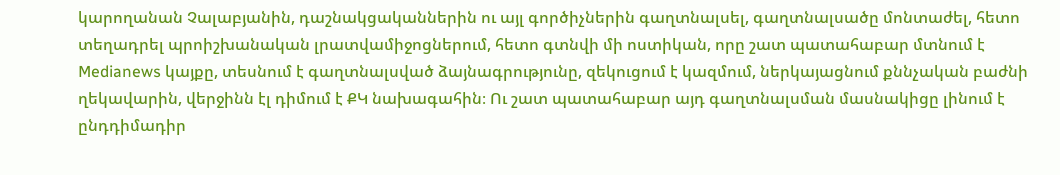կարողանան Չալաբյանին, դաշնակցականներին ու այլ գործիչներին գաղտնալսել, գաղտնալսածը մոնտաժել, հետո տեղադրել պրոիշխանական լրատվամիջոցներում, հետո գտնվի մի ոստիկան, որը շատ պատահաբար մտնում է Medianews կայքը, տեսնում է գաղտնալսված ձայնագրությունը, զեկուցում է կազմում, ներկայացնում քննչական բաժնի ղեկավարին, վերջինն էլ դիմում է ՔԿ նախագահին։ Ու շատ պատահաբար այդ գաղտնալսման մասնակիցը լինում է ընդդիմադիր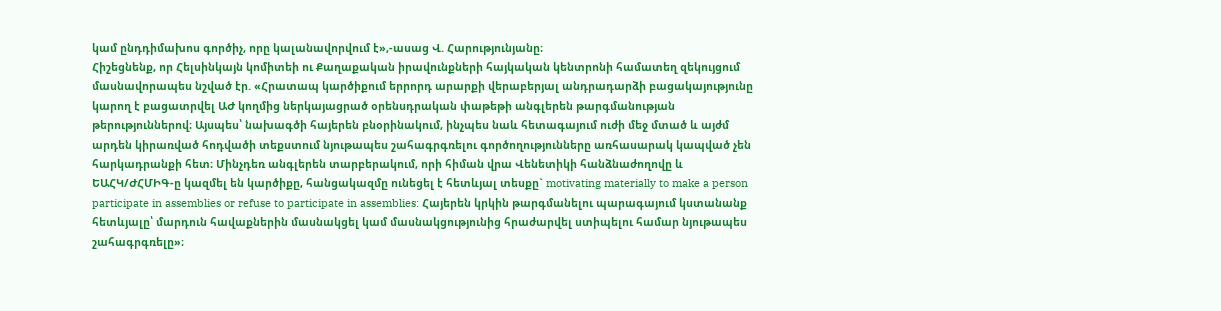կամ ընդդիմախոս գործիչ, որը կալանավորվում է»,-ասաց Վ. Հարությունյանը։
Հիշեցնենք, որ Հելսինկայն կոմիտեի ու Քաղաքական իրավունքների հայկական կենտրոնի համատեղ զեկույցում մասնավորապես նշված էր. «Հրատապ կարծիքում երրորդ արարքի վերաբերյալ անդրադարձի բացակայությունը կարող է բացատրվել ԱԺ կողմից ներկայացրած օրենսդրական փաթեթի անգլերեն թարգմանության թերություններով։ Այսպես՝ նախագծի հայերեն բնօրինակում, ինչպես նաև հետագայում ուժի մեջ մտած և այժմ արդեն կիրառված հոդվածի տեքստում նյութապես շահագրգռելու գործողությունները առհասարակ կապված չեն հարկադրանքի հետ։ Մինչդեռ անգլերեն տարբերակում, որի հիման վրա Վենետիկի հանձնաժողովը և ԵԱՀԿ/ԺՀՄԻԳ-ը կազմել են կարծիքը, հանցակազմը ունեցել է հետևյալ տեսքը` motivating materially to make a person participate in assemblies or refuse to participate in assemblies: Հայերեն կրկին թարգմանելու պարագայում կստանանք հետևյալը՝ մարդուն հավաքներին մասնակցել կամ մասնակցությունից հրաժարվել ստիպելու համար նյութապես շահագրգռելը»։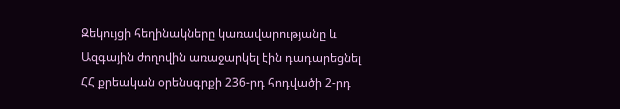Զեկույցի հեղինակները կառավարությանը և Ազգային ժողովին առաջարկել էին դադարեցնել ՀՀ քրեական օրենսգրքի 236-րդ հոդվածի 2-րդ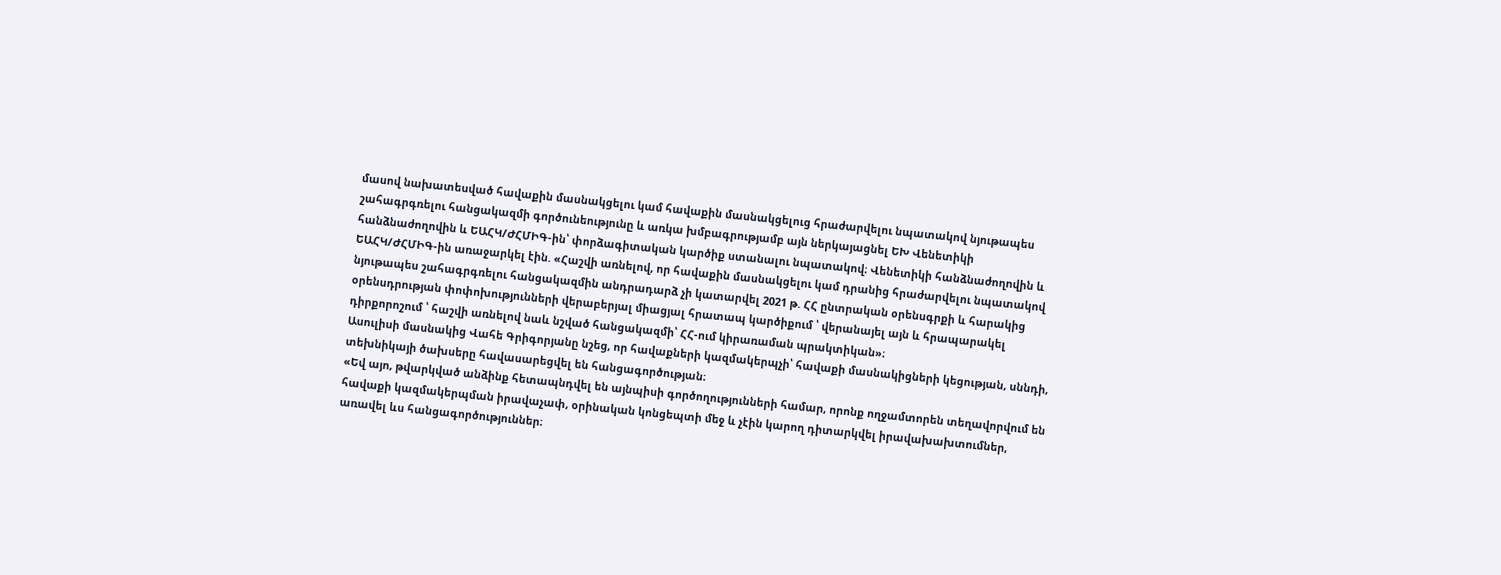մասով նախատեսված հավաքին մասնակցելու կամ հավաքին մասնակցելուց հրաժարվելու նպատակով նյութապես շահագրգռելու հանցակազմի գործունեությունը և առկա խմբագրությամբ այն ներկայացնել ԵԽ Վենետիկի հանձնաժողովին և ԵԱՀԿ/ԺՀՄԻԳ-ին՝ փորձագիտական կարծիք ստանալու նպատակով։ Վենետիկի հանձնաժողովին և ԵԱՀԿ/ԺՀՄԻԳ-ին առաջարկել էին. «Հաշվի առնելով, որ հավաքին մասնակցելու կամ դրանից հրաժարվելու նպատակով նյութապես շահագրգռելու հանցակազմին անդրադարձ չի կատարվել 2021 թ. ՀՀ ընտրական օրենսգրքի և հարակից օրենսդրության փոփոխությունների վերաբերյալ միացյալ հրատապ կարծիքում ՝ վերանայել այն և հրապարակել դիրքորոշում ՝ հաշվի առնելով նաև նշված հանցակազմի՝ ՀՀ-ում կիրառաման պրակտիկան»։
Ասուլիսի մասնակից Վահե Գրիգորյանը նշեց, որ հավաքների կազմակերպչի՝ հավաքի մասնակիցների կեցության, սննդի, տեխնիկայի ծախսերը հավասարեցվել են հանցագործության։
«Եվ այո, թվարկված անձինք հետապնդվել են այնպիսի գործողությունների համար, որոնք ողջամտորեն տեղավորվում են հավաքի կազմակերպման իրավաչափ, օրինական կոնցեպտի մեջ և չէին կարող դիտարկվել իրավախախտումներ, առավել ևս հանցագործություններ։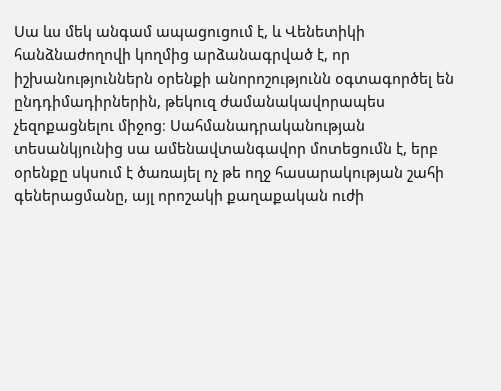Սա ևս մեկ անգամ ապացուցում է, և Վենետիկի հանձնաժողովի կողմից արձանագրված է, որ իշխանություններն օրենքի անորոշությունն օգտագործել են ընդդիմադիրներին, թեկուզ ժամանակավորապես չեզոքացնելու միջոց։ Սահմանադրականության տեսանկյունից սա ամենավտանգավոր մոտեցումն է, երբ օրենքը սկսում է ծառայել ոչ թե ողջ հասարակության շահի գեներացմանը, այլ որոշակի քաղաքական ուժի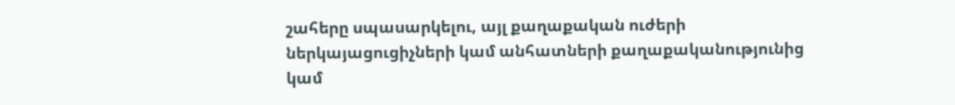շահերը սպասարկելու, այլ քաղաքական ուժերի ներկայացուցիչների կամ անհատների քաղաքականությունից կամ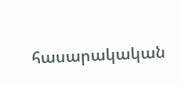հասարակական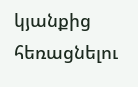կյանքից հեռացնելու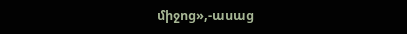միջոց»,-ասաց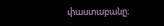փաստաբանը։